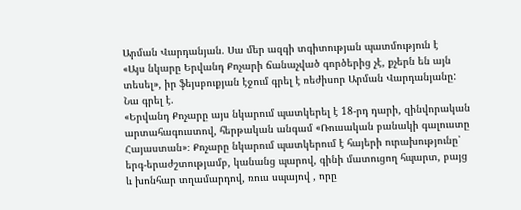Արման Վարդանյան. Սա մեր ազգի տգիտության պատմություն է
«Այս նկարը Երվանդ Քոչարի ճանաչված գործերից չէ, քչերն են այն տեսել», իր ֆեյսբուքյան էջում գրել է ռեժիսոր Արման Վարդանյանը:
Նա գրել է.
«Երվանդ Քոչարը այս նկարում պատկերել է 18-րդ դարի, զինվորական արտահագուստով, հերթական անգամ «Ռուսական բանակի գալուստը Հայաստան»։ Քոչարը նկարում պատկերում է հայերի ուրախությունը՝ երգ-երաժշտությամբ, կանանց պարով, գինի մատուցող հպարտ, բայց և խոնհար տղամարդով, ռուս սպայով , որը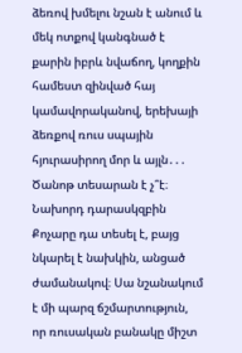ձեռով խմելու նշան է անում և մեկ ոտքով կանգնած է քարին իբրև նվաճող, կողքին համեստ զինված հայ կամավորականով, երեխայի ձեռքով ռուս սպային հյուրասիրող մոր և այլն․․․
Ծանոթ տեսարան է չ՞է։ Նախորդ դարասկզբին Քոչարը դա տեսել է, բայց նկարել է նախկին, անցած ժամանակով։ Սա նշանակում է մի պարզ ճշմարտություն, որ ռուսական բանակը միշտ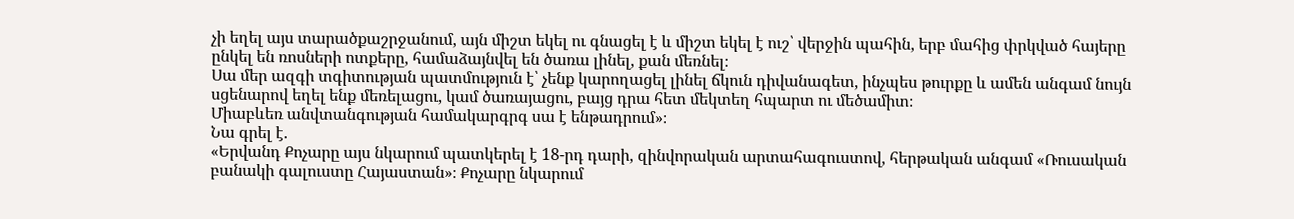չի եղել այս տարածքաշրջանում, այն միշտ եկել ու գնացել է և միշտ եկել է ուշ՝ վերջին պահին, երբ մահից փրկված հայերը ընկել են ռոսների ոտքերը, համաձայնվել են ծառա լինել, քան մեռնել։
Սա մեր ազգի տգիտության պատմություն է՝ չենք կարողացել լինել ճկուն դիվանագետ, ինչպես թուրքը և ամեն անգամ նույն սցենարով եղել ենք մեռելացու, կամ ծառայացու, բայց դրա հետ մեկտեղ հպարտ ու մեծամիտ։
Միաբևեռ անվտանգության համակարգրգ սա է ենթադրում»։
Նա գրել է.
«Երվանդ Քոչարը այս նկարում պատկերել է 18-րդ դարի, զինվորական արտահագուստով, հերթական անգամ «Ռուսական բանակի գալուստը Հայաստան»։ Քոչարը նկարում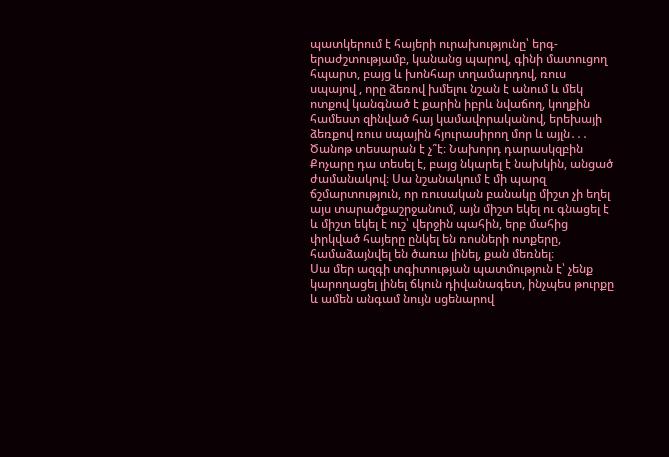պատկերում է հայերի ուրախությունը՝ երգ-երաժշտությամբ, կանանց պարով, գինի մատուցող հպարտ, բայց և խոնհար տղամարդով, ռուս սպայով , որը ձեռով խմելու նշան է անում և մեկ ոտքով կանգնած է քարին իբրև նվաճող, կողքին համեստ զինված հայ կամավորականով, երեխայի ձեռքով ռուս սպային հյուրասիրող մոր և այլն․․․
Ծանոթ տեսարան է չ՞է։ Նախորդ դարասկզբին Քոչարը դա տեսել է, բայց նկարել է նախկին, անցած ժամանակով։ Սա նշանակում է մի պարզ ճշմարտություն, որ ռուսական բանակը միշտ չի եղել այս տարածքաշրջանում, այն միշտ եկել ու գնացել է և միշտ եկել է ուշ՝ վերջին պահին, երբ մահից փրկված հայերը ընկել են ռոսների ոտքերը, համաձայնվել են ծառա լինել, քան մեռնել։
Սա մեր ազգի տգիտության պատմություն է՝ չենք կարողացել լինել ճկուն դիվանագետ, ինչպես թուրքը և ամեն անգամ նույն սցենարով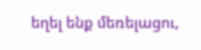եղել ենք մեռելացու,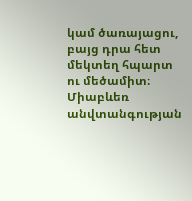կամ ծառայացու, բայց դրա հետ մեկտեղ հպարտ ու մեծամիտ։
Միաբևեռ անվտանգության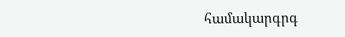համակարգրգ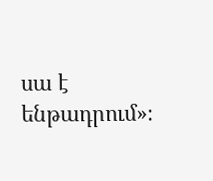սա է ենթադրում»։